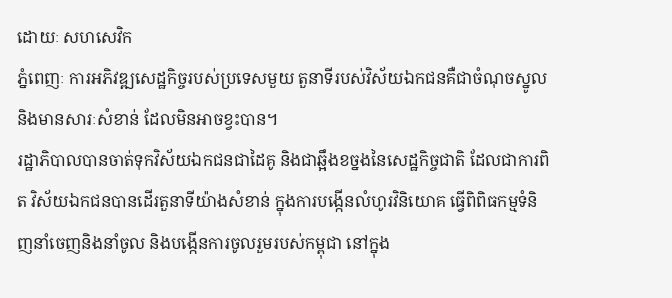ដោយៈ សហសេវិក
ភ្នំពេញៈ ការអភិវឌ្ឍសេដ្ឋកិច្ចរបស់ប្រទេសមួយ តួនាទីរបស់វិស័យឯកជនគឺជាចំណុចស្នូល និងមានសារៈសំខាន់ ដែលមិនអាចខ្វះបាន។
រដ្ឋាភិបាលបានចាត់ទុកវិស័យឯកជនជាដៃគូ និងជាឆ្អឹងខច្នងនៃសេដ្ឋកិច្ចជាតិ ដែលជាការពិត វិស័យឯកជនបានដើរតួនាទីយ៉ាងសំខាន់ ក្នុងការបង្កើនលំហូរវិនិយោគ ធ្វើពិពិធកម្មទំនិញនាំចេញនិងនាំចូល និងបង្កើនការចូលរួមរបស់កម្ពុជា នៅក្នុង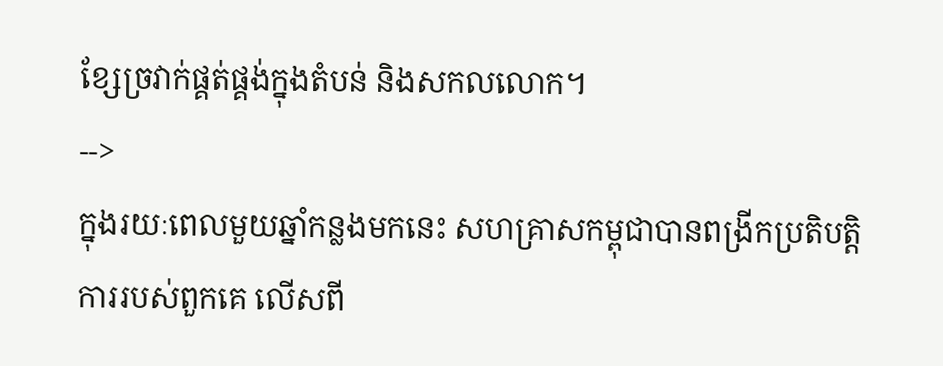ខ្សែច្រវាក់ផ្គត់ផ្គង់ក្នុងតំបន់ និងសកលលោក។
-->
ក្នុងរយៈពេលមួយឆ្នាំកន្លងមកនេះ សហគ្រាសកម្ពុជាបានពង្រីកប្រតិបត្តិការរបស់ពួកគេ លើសពី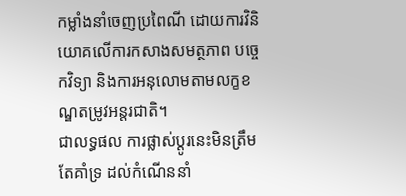កម្លាំងនាំចេញប្រពៃណី ដោយការវិនិយោគលើការកសាងសមត្ថភាព បច្ចេកវិទ្យា និងការអនុលោមតាមលក្ខខណ្ឌតម្រូវអន្តរជាតិ។
ជាលទ្ធផល ការផ្លាស់ប្តូរនេះមិនត្រឹមតែគាំទ្រ ដល់កំណើននាំ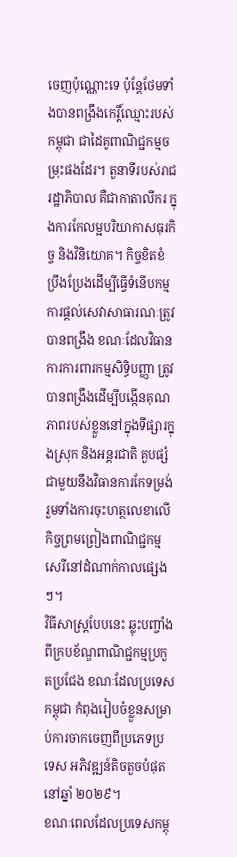ចេញប៉ុណ្ណោះទេ ប៉ុន្តែថែមទាំងបានពង្រឹងកេរ្តិ៍ឈ្មោះរបស់កម្ពុជា ជាដៃគូពាណិជ្ជកម្មចម្រុះផងដែរ។ តួនាទីរបស់រាជរដ្ឋាភិបាល គឺជាកាតាលីករ ក្នុងការកែលម្អបរិយាកាសធុរកិច្ច និងវិនិយោគ។ កិច្ចខិតខំប្រឹងប្រែងដើម្បីធ្វើទំនើបកម្ម ការផ្តល់សេវាសាធារណៈត្រូវបានពង្រឹង ខណៈដែលវិធានការការពារកម្មសិទ្ធិបញ្ញា ត្រូវបានពង្រឹងដើម្បីបង្កើនគុណភាពរបស់ខ្លួននៅក្នុងទីផ្សារក្នុងស្រុក និងអន្តរជាតិ គួបផ្សំជាមួយនឹងវិធានការកែទម្រង់ រួមទាំងការចុះហត្ថលេខាលើកិច្ចព្រមព្រៀងពាណិជ្ជកម្មសេរីនៅដំណាក់កាលផ្សេងៗ។
វិធីសាស្រ្តបែបនេះ ឆ្លុះបញ្ចាំងពីក្របខ័ណ្ឌពាណិជ្ជកម្មប្រកួតប្រជែង ខណៈដែលប្រទេសកម្ពុជា កំពុងរៀបចំខ្លួនសម្រាប់ការចាកចេញពីប្រភេទប្រទេស អភិវឌ្ឍន៍តិចតួចបំផុតនៅឆ្នាំ ២០២៩។
ខណៈពេលដែលប្រទេសកម្ពុ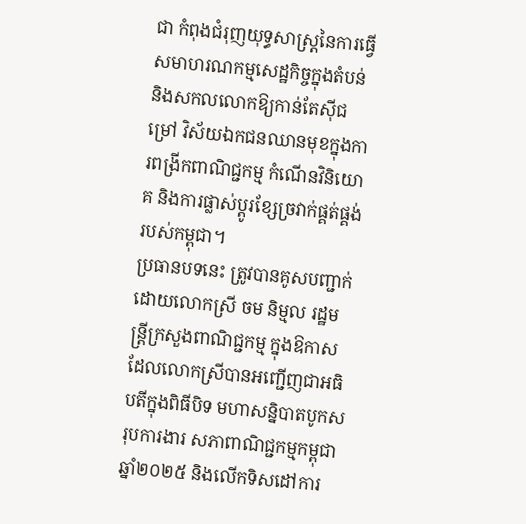ជា កំពុងជំរុញយុទ្ធសាស្ត្រនៃការធ្វើសមាហរណកម្មសេដ្ឋកិច្ចក្នុងតំបន់ និងសកលលោកឱ្យកាន់តែស៊ីជម្រៅ វិស័យឯកជនឈានមុខក្នុងការពង្រីកពាណិជ្ជកម្ម កំណើនវិនិយោគ និងការផ្លាស់ប្តូរខ្សែច្រវាក់ផ្គត់ផ្គង់របស់កម្ពុជា។
ប្រធានបទនេះ ត្រូវបានគូសបញ្ជាក់ដោយលោកស្រី ចម និម្មល រដ្ឋមន្ត្រីក្រសួងពាណិជ្ជកម្ម ក្នុងឱកាសដែលលោកស្រីបានអញ្ជើញជាអធិបតីក្នុងពិធីបិទ មហាសន្និបាតបូកសរុបការងារ សភាពាណិជ្ជកម្មកម្ពុជាឆ្នាំ២០២៥ និងលើកទិសដៅការ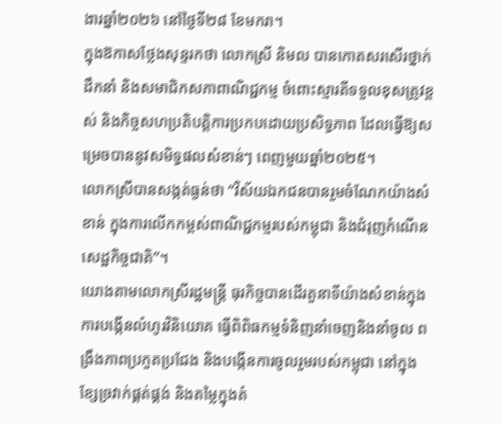ងារឆ្នាំ២០២៦ នៅថ្ងៃទី២៨ ខែមករា។
ក្នុងឱកាសថ្លែងសុន្ទរកថា លោកស្រី និមល បានកោតសរសើរថ្នាក់ដឹកនាំ និងសមាជិកសភាពាណិជ្ជកម្ម ចំពោះស្មារតីទទួលខុសត្រូវខ្ពស់ និងកិច្ចសហប្រតិបត្តិការប្រកបដោយប្រសិទ្ធភាព ដែលធ្វើឱ្យសម្រេចបាននូវសមិទ្ធផលសំខាន់ៗ ពេញមួយឆ្នាំ២០២៥។
លោកស្រីបានសង្កត់ធ្ងន់ថា “វិស័យឯកជនបានរួមចំណែកយ៉ាងសំខាន់ ក្នុងការលើកកម្ពស់ពាណិជ្ជកម្មរបស់កម្ពុជា និងជំរុញកំណើនសេដ្ឋកិច្ចជាតិ”។
យោងតាមលោកស្រីរដ្ឋមន្ត្រី ធុរកិច្ចបានដើរតួនាទីយ៉ាងសំខាន់ក្នុងការបង្កើនលំហូរវិនិយោគ ធ្វើពិពិធកម្មទំនិញនាំចេញនិងនាំចូល ពង្រឹងភាពប្រកួតប្រជែង និងបង្កើនការចូលរួមរបស់កម្ពុជា នៅក្នុងខ្សែច្រវាក់ផ្គត់ផ្គង់ និងតម្លៃក្នុងតំ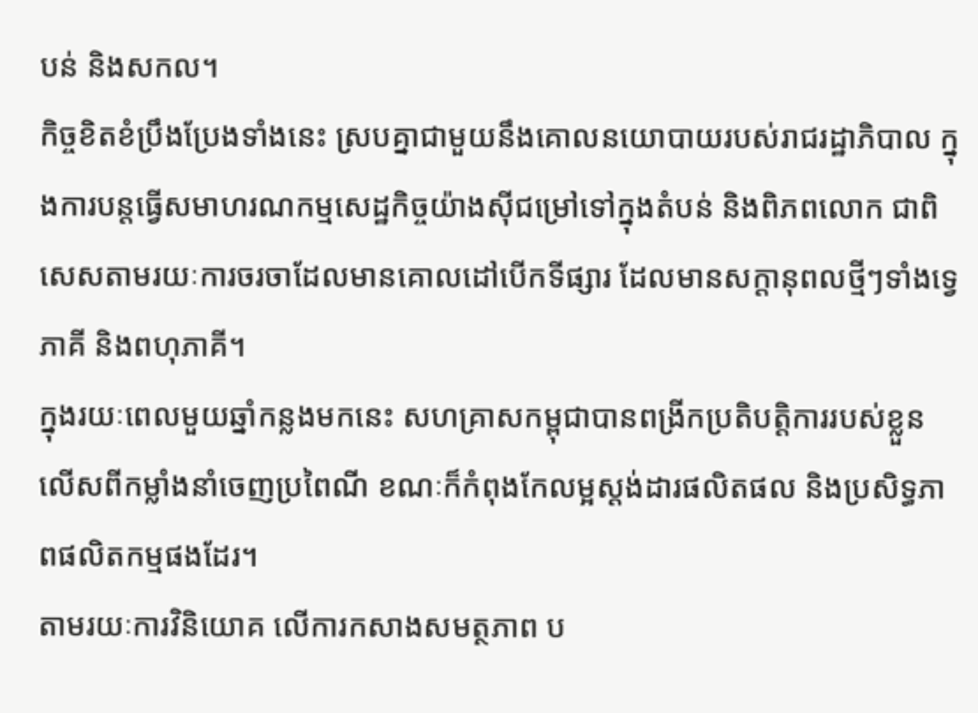បន់ និងសកល។
កិច្ចខិតខំប្រឹងប្រែងទាំងនេះ ស្របគ្នាជាមួយនឹងគោលនយោបាយរបស់រាជរដ្ឋាភិបាល ក្នុងការបន្តធ្វើសមាហរណកម្មសេដ្ឋកិច្ចយ៉ាងស៊ីជម្រៅទៅក្នុងតំបន់ និងពិភពលោក ជាពិសេសតាមរយៈការចរចាដែលមានគោលដៅបើកទីផ្សារ ដែលមានសក្តានុពលថ្មីៗទាំងទ្វេភាគី និងពហុភាគី។
ក្នុងរយៈពេលមួយឆ្នាំកន្លងមកនេះ សហគ្រាសកម្ពុជាបានពង្រីកប្រតិបត្តិការរបស់ខ្លួន លើសពីកម្លាំងនាំចេញប្រពៃណី ខណៈក៏កំពុងកែលម្អស្តង់ដារផលិតផល និងប្រសិទ្ធភាពផលិតកម្មផងដែរ។
តាមរយៈការវិនិយោគ លើការកសាងសមត្ថភាព ប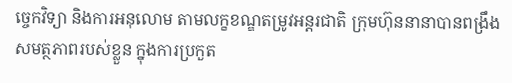ច្ចេកវិទ្យា និងការអនុលោម តាមលក្ខខណ្ឌតម្រូវអន្តរជាតិ ក្រុមហ៊ុននានាបានពង្រឹងសមត្ថភាពរបស់ខ្លួន ក្នុងការប្រកួត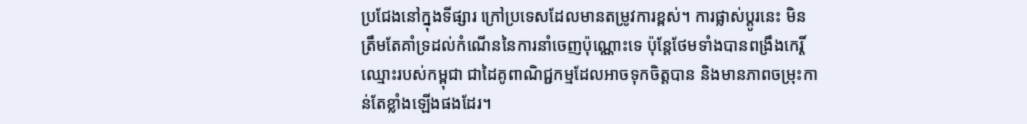ប្រជែងនៅក្នុងទីផ្សារ ក្រៅប្រទេសដែលមានតម្រូវការខ្ពស់។ ការផ្លាស់ប្តូរនេះ មិនត្រឹមតែគាំទ្រដល់កំណើននៃការនាំចេញប៉ុណ្ណោះទេ ប៉ុន្តែថែមទាំងបានពង្រឹងកេរ្តិ៍ឈ្មោះរបស់កម្ពុជា ជាដៃគូពាណិជ្ជកម្មដែលអាចទុកចិត្តបាន និងមានភាពចម្រុះកាន់តែខ្លាំងឡើងផងដែរ។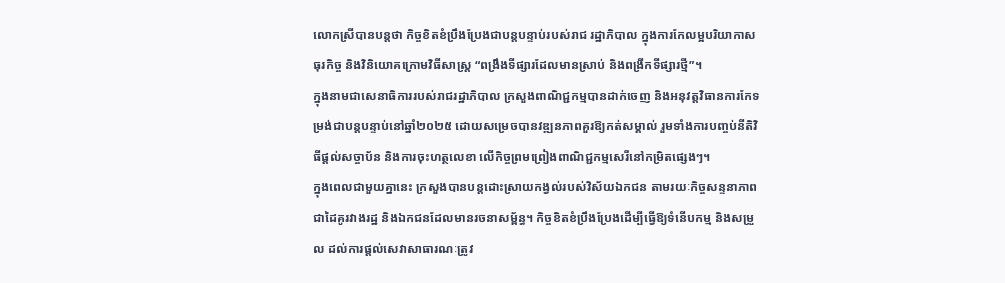លោកស្រីបានបន្តថា កិច្ចខិតខំប្រឹងប្រែងជាបន្តបន្ទាប់របស់រាជ រដ្ឋាភិបាល ក្នុងការកែលម្អបរិយាកាសធុរកិច្ច និងវិនិយោគក្រោមវិធីសាស្រ្ត “ពង្រឹងទីផ្សារដែលមានស្រាប់ និងពង្រីកទីផ្សារថ្មី”។
ក្នុងនាមជាសេនាធិការរបស់រាជរដ្ឋាភិបាល ក្រសួងពាណិជ្ជកម្មបានដាក់ចេញ និងអនុវត្តវិធានការកែទម្រង់ជាបន្តបន្ទាប់នៅឆ្នាំ២០២៥ ដោយសម្រេចបានវឌ្ឍនភាពគួរឱ្យកត់សម្គាល់ រួមទាំងការបញ្ចប់នីតិវិធីផ្តល់សច្ចាប័ន និងការចុះហត្ថលេខា លើកិច្ចព្រមព្រៀងពាណិជ្ជកម្មសេរីនៅកម្រិតផ្សេងៗ។
ក្នុងពេលជាមួយគ្នានេះ ក្រសួងបានបន្តដោះស្រាយកង្វល់របស់វិស័យឯកជន តាមរយៈកិច្ចសន្ទនាភាពជាដៃគូរវាងរដ្ឋ និងឯកជនដែលមានរចនាសម្ព័ន្ធ។ កិច្ចខិតខំប្រឹងប្រែងដើម្បីធ្វើឱ្យទំនើបកម្ម និងសម្រួល ដល់ការផ្តល់សេវាសាធារណៈត្រូវ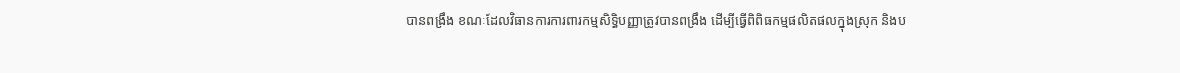បានពង្រឹង ខណៈដែលវិធានការការពារកម្មសិទ្ធិបញ្ញាត្រូវបានពង្រឹង ដើម្បីធ្វើពិពិធកម្មផលិតផលក្នុងស្រុក និងប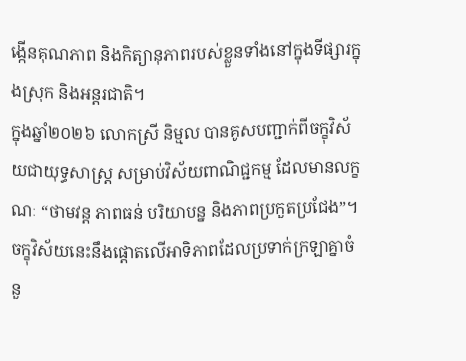ង្កើនគុណភាព និងកិត្យានុភាពរបស់ខ្លួនទាំងនៅក្នុងទីផ្សារក្នុងស្រុក និងអន្តរជាតិ។
ក្នុងឆ្នាំ២០២៦ លោកស្រី និម្មល បានគូសបញ្ជាក់ពីចក្ខុវិស័យជាយុទ្ធសាស្ត្រ សម្រាប់វិស័យពាណិជ្ជកម្ម ដែលមានលក្ខណៈ “ថាមវន្ត ភាពធន់ បរិយាបន្ន និងភាពប្រកួតប្រជែង”។
ចក្ខុវិស័យនេះនឹងផ្តោតលើអាទិភាពដែលប្រទាក់ក្រឡាគ្នាចំនួ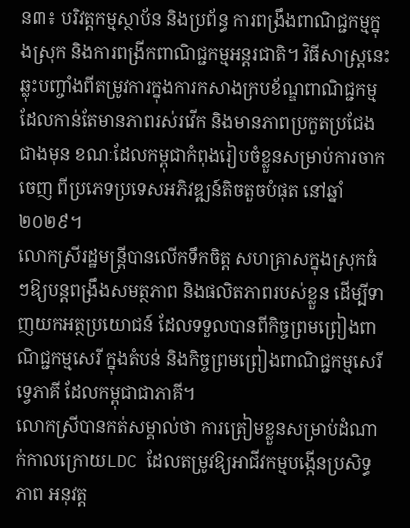ន៣៖ បរិវត្តកម្មស្ថាប័ន និងប្រព័ន្ធ ការពង្រឹងពាណិជ្ជកម្មក្នុងស្រុក និងការពង្រីកពាណិជ្ជកម្មអន្តរជាតិ។ វិធីសាស្រ្តនេះឆ្លុះបញ្ចាំងពីតម្រូវការក្នុងការកសាងក្របខ័ណ្ឌពាណិជ្ជកម្ម ដែលកាន់តែមានភាពរស់រវើក និងមានភាពប្រកួតប្រជែងជាងមុន ខណៈដែលកម្ពុជាកំពុងរៀបចំខ្លួនសម្រាប់ការចាកចេញ ពីប្រភេទប្រទេសអភិវឌ្ឍន៍តិចតួចបំផុត នៅឆ្នាំ២០២៩។
លោកស្រីរដ្ឋមន្ត្រីបានលើកទឹកចិត្ត សហគ្រាសក្នុងស្រុកធំៗឱ្យបន្តពង្រឹងសមត្ថភាព និងផលិតភាពរបស់ខ្លួន ដើម្បីទាញយកអត្ថប្រយោជន៍ ដែលទទួលបានពីកិច្ចព្រមព្រៀងពាណិជ្ជកម្មសេរី ក្នុងតំបន់ និងកិច្ចព្រមព្រៀងពាណិជ្ជកម្មសេរីទ្វេភាគី ដែលកម្ពុជាជាភាគី។
លោកស្រីបានកត់សម្គាល់ថា ការត្រៀមខ្លួនសម្រាប់ដំណាក់កាលក្រោយLDC ដែលតម្រូវឱ្យអាជីវកម្មបង្កើនប្រសិទ្ធភាព អនុវត្ត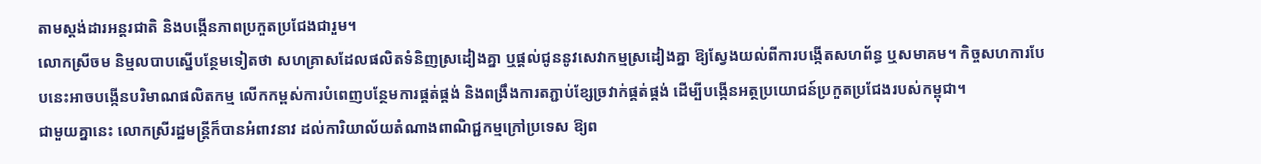តាមស្តង់ដារអន្តរជាតិ និងបង្កើនភាពប្រកួតប្រជែងជារួម។
លោកស្រីចម និម្មលបាបស្នើបន្ថែមទៀតថា សហគ្រាសដែលផលិតទំនិញស្រដៀងគ្នា ឬផ្តល់ជូននូវសេវាកម្មស្រដៀងគ្នា ឱ្យស្វែងយល់ពីការបង្កើតសហព័ន្ធ ឬសមាគម។ កិច្ចសហការបែបនេះអាចបង្កើនបរិមាណផលិតកម្ម លើកកម្ពស់ការបំពេញបន្ថែមការផ្គត់ផ្គង់ និងពង្រឹងការតភ្ជាប់ខ្សែច្រវាក់ផ្គត់ផ្គង់ ដើម្បីបង្កើនអត្ថប្រយោជន៍ប្រកួតប្រជែងរបស់កម្ពុជា។
ជាមួយគ្នានេះ លោកស្រីរដ្ឋមន្ត្រីក៏បានអំពាវនាវ ដល់ការិយាល័យតំណាងពាណិជ្ជកម្មក្រៅប្រទេស ឱ្យព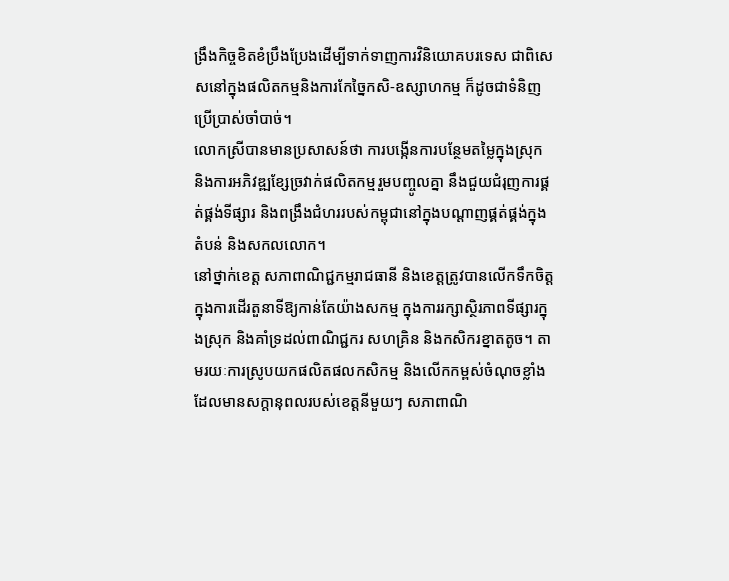ង្រឹងកិច្ចខិតខំប្រឹងប្រែងដើម្បីទាក់ទាញការវិនិយោគបរទេស ជាពិសេសនៅក្នុងផលិតកម្មនិងការកែច្នៃកសិ-ឧស្សាហកម្ម ក៏ដូចជាទំនិញប្រើប្រាស់ចាំបាច់។
លោកស្រីបានមានប្រសាសន៍ថា ការបង្កើនការបន្ថែមតម្លៃក្នុងស្រុក និងការអភិវឌ្ឍខ្សែច្រវាក់ផលិតកម្មរួមបញ្ចូលគ្នា នឹងជួយជំរុញការផ្គត់ផ្គង់ទីផ្សារ និងពង្រឹងជំហររបស់កម្ពុជានៅក្នុងបណ្តាញផ្គត់ផ្គង់ក្នុងតំបន់ និងសកលលោក។
នៅថ្នាក់ខេត្ត សភាពាណិជ្ជកម្មរាជធានី និងខេត្តត្រូវបានលើកទឹកចិត្តក្នុងការដើរតួនាទីឱ្យកាន់តែយ៉ាងសកម្ម ក្នុងការរក្សាស្ថិរភាពទីផ្សារក្នុងស្រុក និងគាំទ្រដល់ពាណិជ្ជករ សហគ្រិន និងកសិករខ្នាតតូច។ តាមរយៈការស្រូបយកផលិតផលកសិកម្ម និងលើកកម្ពស់ចំណុចខ្លាំងដែលមានសក្តានុពលរបស់ខេត្តនីមួយៗ សភាពាណិ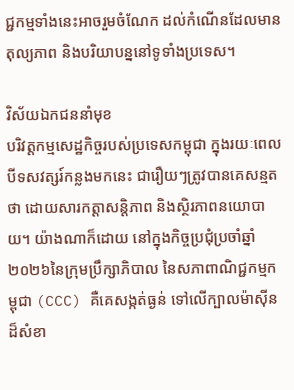ជ្ជកម្មទាំងនេះអាចរួមចំណែក ដល់កំណើនដែលមានតុល្យភាព និងបរិយាបន្ននៅទូទាំងប្រទេស។

វិស័យឯកជននាំមុខ
បរិវត្តកម្មសេដ្ឋកិច្ចរបស់ប្រទេសកម្ពុជា ក្នុងរយៈពេលបីទសវត្សរ៍កន្លងមកនេះ ជារឿយៗត្រូវបានគេសន្មតថា ដោយសារកត្តាសន្តិភាព និងស្ថិរភាពនយោបាយ។ យ៉ាងណាក៏ដោយ នៅក្នុងកិច្ចប្រជុំប្រចាំឆ្នាំ២០២៦នៃក្រុមប្រឹក្សាភិបាល នៃសភាពាណិជ្ជកម្មកម្ពុជា (CCC) គឺគេសង្កត់ធ្ងន់ ទៅលើក្បាលម៉ាស៊ីនដ៏សំខា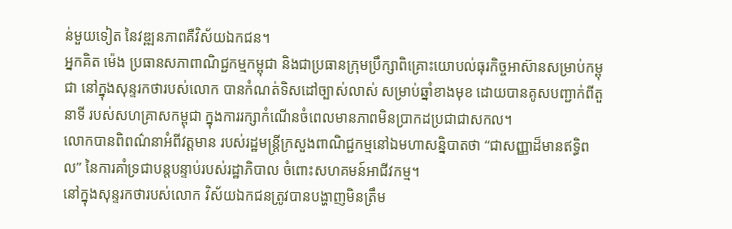ន់មួយទៀត នៃវឌ្ឍនភាពគឺវិស័យឯកជន។
អ្នកគិត ម៉េង ប្រធានសភាពាណិជ្ជកម្មកម្ពុជា និងជាប្រធានក្រុមប្រឹក្សាពិគ្រោះយោបល់ធុរកិច្ចអាស៊ានសម្រាប់កម្ពុជា នៅក្នុងសុន្ទរកថារបស់លោក បានកំណត់ទិសដៅច្បាស់លាស់ សម្រាប់ឆ្នាំខាងមុខ ដោយបានគូសបញ្ជាក់ពីតួនាទី របស់សហគ្រាសកម្ពុជា ក្នុងការរក្សាកំណើនចំពេលមានភាពមិនប្រាកដប្រជាជាសកល។
លោកបានពិពណ៌នាអំពីវត្តមាន របស់រដ្ឋមន្ត្រីក្រសួងពាណិជ្ជកម្មនៅឯមហាសន្និបាតថា “ជាសញ្ញាដ៏មានឥទ្ធិពល” នៃការគាំទ្រជាបន្តបន្ទាប់របស់រដ្ឋាភិបាល ចំពោះសហគមន៍អាជីវកម្ម។
នៅក្នុងសុន្ទរកថារបស់លោក វិស័យឯកជនត្រូវបានបង្ហាញមិនត្រឹម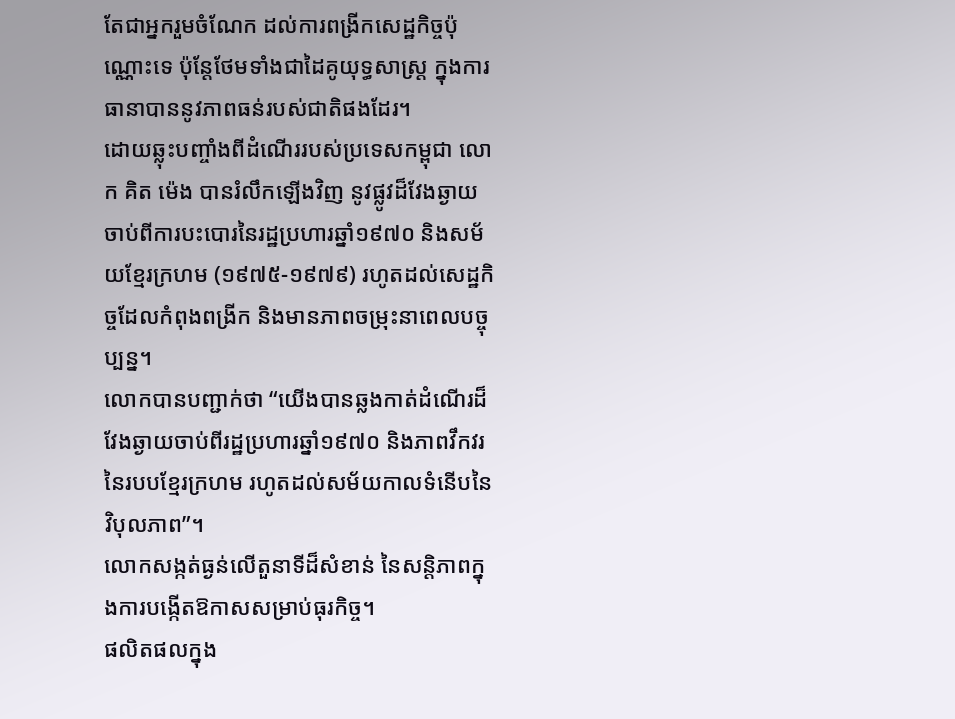តែជាអ្នករួមចំណែក ដល់ការពង្រីកសេដ្ឋកិច្ចប៉ុណ្ណោះទេ ប៉ុន្តែថែមទាំងជាដៃគូយុទ្ធសាស្ត្រ ក្នុងការធានាបាននូវភាពធន់របស់ជាតិផងដែរ។
ដោយឆ្លុះបញ្ចាំងពីដំណើររបស់ប្រទេសកម្ពុជា លោក គិត ម៉េង បានរំលឹកឡើងវិញ នូវផ្លូវដ៏វែងឆ្ងាយ ចាប់ពីការបះបោរនៃរដ្ឋប្រហារឆ្នាំ១៩៧០ និងសម័យខ្មែរក្រហម (១៩៧៥-១៩៧៩) រហូតដល់សេដ្ឋកិច្ចដែលកំពុងពង្រីក និងមានភាពចម្រុះនាពេលបច្ចុប្បន្ន។
លោកបានបញ្ជាក់ថា “យើងបានឆ្លងកាត់ដំណើរដ៏វែងឆ្ងាយចាប់ពីរដ្ឋប្រហារឆ្នាំ១៩៧០ និងភាពវឹកវរនៃរបបខ្មែរក្រហម រហូតដល់សម័យកាលទំនើបនៃវិបុលភាព”។
លោកសង្កត់ធ្ងន់លើតួនាទីដ៏សំខាន់ នៃសន្តិភាពក្នុងការបង្កើតឱកាសសម្រាប់ធុរកិច្ច។
ផលិតផលក្នុង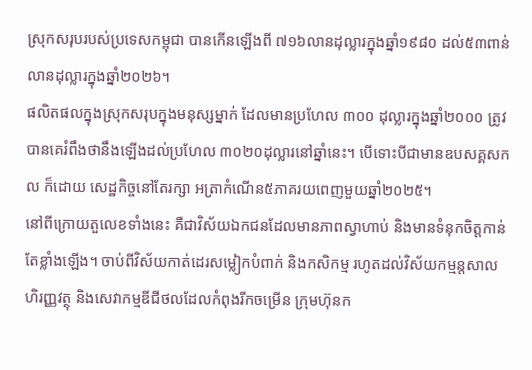ស្រុកសរុបរបស់ប្រទេសកម្ពុជា បានកើនឡើងពី ៧១៦លានដុល្លារក្នុងឆ្នាំ១៩៨០ ដល់៥៣ពាន់លានដុល្លារក្នុងឆ្នាំ២០២៦។
ផលិតផលក្នុងស្រុកសរុបក្នុងមនុស្សម្នាក់ ដែលមានប្រហែល ៣០០ ដុល្លារក្នុងឆ្នាំ២០០០ ត្រូវបានគេរំពឹងថានឹងឡើងដល់ប្រហែល ៣០២០ដុល្លារនៅឆ្នាំនេះ។ បើទោះបីជាមានឧបសគ្គសកល ក៏ដោយ សេដ្ឋកិច្ចនៅតែរក្សា អត្រាកំណើន៥ភាគរយពេញមួយឆ្នាំ២០២៥។
នៅពីក្រោយតួលេខទាំងនេះ គឺជាវិស័យឯកជនដែលមានភាពស្វាហាប់ និងមានទំនុកចិត្តកាន់តែខ្លាំងឡើង។ ចាប់ពីវិស័យកាត់ដេរសម្លៀកបំពាក់ និងកសិកម្ម រហូតដល់វិស័យកម្មន្តសាល ហិរញ្ញវត្ថុ និងសេវាកម្មឌីជីថលដែលកំពុងរីកចម្រើន ក្រុមហ៊ុនក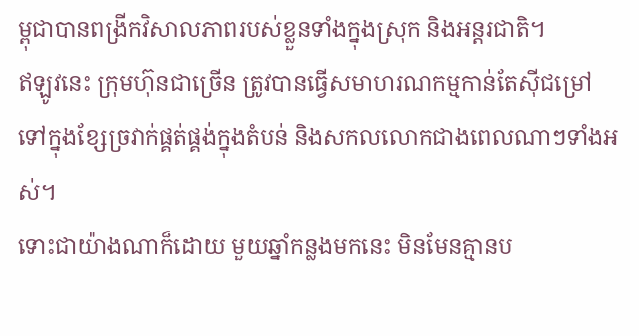ម្ពុជាបានពង្រីកវិសាលភាពរបស់ខ្លួនទាំងក្នុងស្រុក និងអន្តរជាតិ។
ឥឡូវនេះ ក្រុមហ៊ុនជាច្រើន ត្រូវបានធ្វើសមាហរណកម្មកាន់តែស៊ីជម្រៅ ទៅក្នុងខ្សែច្រវាក់ផ្គត់ផ្គង់ក្នុងតំបន់ និងសកលលោកជាងពេលណាៗទាំងអស់។
ទោះជាយ៉ាងណាក៏ដោយ មួយឆ្នាំកន្លងមកនេះ មិនមែនគ្មានប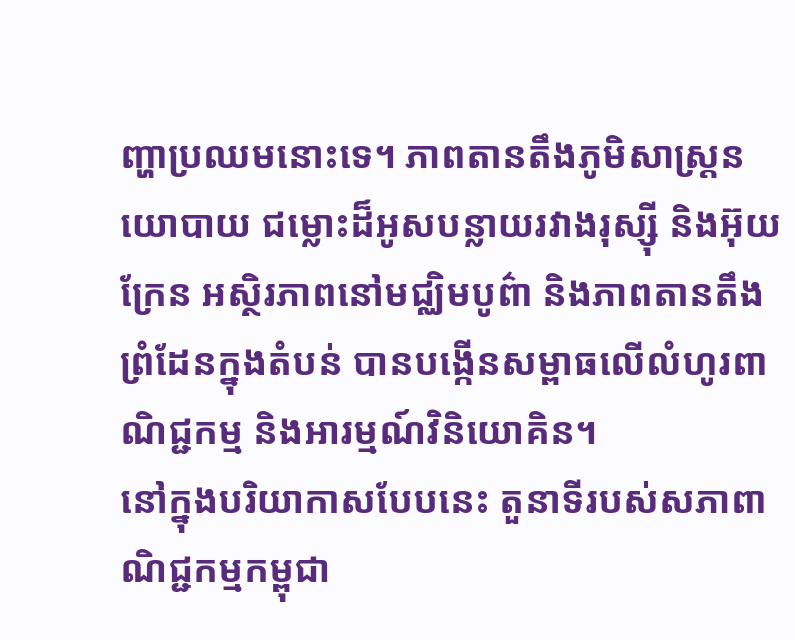ញ្ហាប្រឈមនោះទេ។ ភាពតានតឹងភូមិសាស្ត្រនយោបាយ ជម្លោះដ៏អូសបន្លាយរវាងរុស្ស៊ី និងអ៊ុយក្រែន អស្ថិរភាពនៅមជ្ឈិមបូព៌ា និងភាពតានតឹងព្រំដែនក្នុងតំបន់ បានបង្កើនសម្ពាធលើលំហូរពាណិជ្ជកម្ម និងអារម្មណ៍វិនិយោគិន។
នៅក្នុងបរិយាកាសបែបនេះ តួនាទីរបស់សភាពាណិជ្ជកម្មកម្ពុជា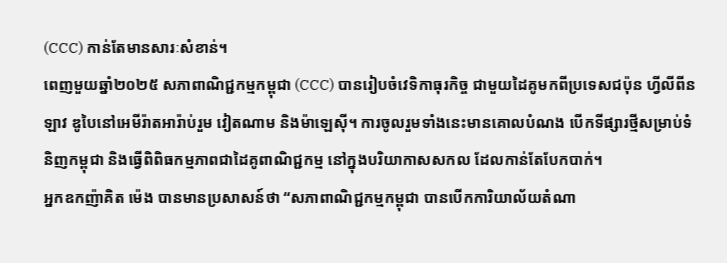(CCC) កាន់តែមានសារៈសំខាន់។
ពេញមួយឆ្នាំ២០២៥ សភាពាណិជ្ជកម្មកម្ពុជា (CCC) បានរៀបចំវេទិកាធុរកិច្ច ជាមួយដៃគូមកពីប្រទេសជប៉ុន ហ្វីលីពីន ឡាវ ឌូបៃនៅអេមីរ៉ាតអារ៉ាប់រួម វៀតណាម និងម៉ាឡេស៊ី។ ការចូលរួមទាំងនេះមានគោលបំណង បើកទីផ្សារថ្មីសម្រាប់ទំនិញកម្ពុជា និងធ្វើពិពិធកម្មភាពជាដៃគូពាណិជ្ជកម្ម នៅក្នុងបរិយាកាសសកល ដែលកាន់តែបែកបាក់។
អ្នកឧកញ៉ាគិត ម៉េង បានមានប្រសាសន៍ថា “សភាពាណិជ្ជកម្មកម្ពុជា បានបើកការិយាល័យតំណា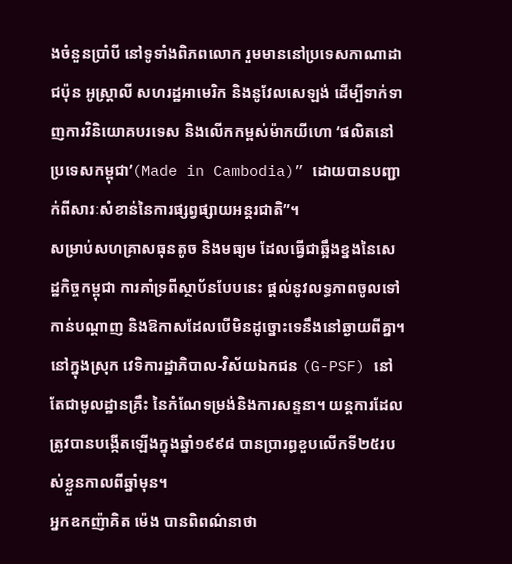ងចំនួនប្រាំបី នៅទូទាំងពិភពលោក រួមមាននៅប្រទេសកាណាដា ជប៉ុន អូស្ត្រាលី សហរដ្ឋអាមេរិក និងនូវែលសេឡង់ ដើម្បីទាក់ទាញការវិនិយោគបរទេស និងលើកកម្ពស់ម៉ាកយីហោ ‘ផលិតនៅប្រទេសកម្ពុជា’(Made in Cambodia)” ដោយបានបញ្ជាក់ពីសារៈសំខាន់នៃការផ្សព្វផ្សាយអន្តរជាតិ”។
សម្រាប់សហគ្រាសធុនតូច និងមធ្យម ដែលធ្វើជាឆ្អឹងខ្នងនៃសេដ្ឋកិច្ចកម្ពុជា ការគាំទ្រពីស្ថាប័នបែបនេះ ផ្តល់នូវលទ្ធភាពចូលទៅកាន់បណ្តាញ និងឱកាសដែលបើមិនដូច្នោះទេនឹងនៅឆ្ងាយពីគ្នា។
នៅក្នុងស្រុក វេទិការដ្ឋាភិបាល-វិស័យឯកជន (G-PSF) នៅតែជាមូលដ្ឋានគ្រឹះ នៃកំណែទម្រង់និងការសន្ទនា។ យន្តការដែលត្រូវបានបង្កើតឡើងក្នុងឆ្នាំ១៩៩៨ បានប្រារព្ធខួបលើកទី២៥របស់ខ្លួនកាលពីឆ្នាំមុន។
អ្នកឧកញ៉ាគិត ម៉េង បានពិពណ៌នាថា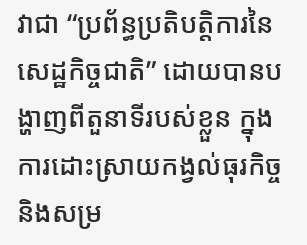វាជា “ប្រព័ន្ធប្រតិបត្តិការនៃសេដ្ឋកិច្ចជាតិ” ដោយបានបង្ហាញពីតួនាទីរបស់ខ្លួន ក្នុងការដោះស្រាយកង្វល់ធុរកិច្ច និងសម្រ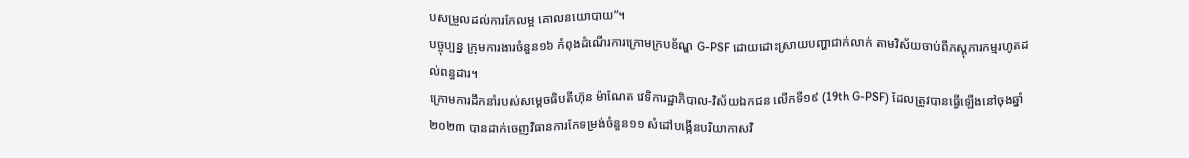បសម្រួលដល់ការកែលម្អ គោលនយោបាយ”។
បច្ចុប្បន្ន ក្រុមការងារចំនួន១៦ កំពុងដំណើរការក្រោមក្របខ័ណ្ឌ G-PSF ដោយដោះស្រាយបញ្ហាជាក់លាក់ តាមវិស័យចាប់ពីភស្តុភារកម្មរហូតដល់ពន្ធដារ។
ក្រោមការដឹកនាំរបស់សម្តេចធិបតីហ៊ុន ម៉ាណែត វេទិការដ្ឋាភិបាល-វិស័យឯកជន លើកទី១៩ (19th G-PSF) ដែលត្រូវបានធ្វើឡើងនៅចុងឆ្នាំ២០២៣ បានដាក់ចេញវិធានការកែទម្រង់ចំនួន១១ សំដៅបង្កើនបរិយាកាសវិ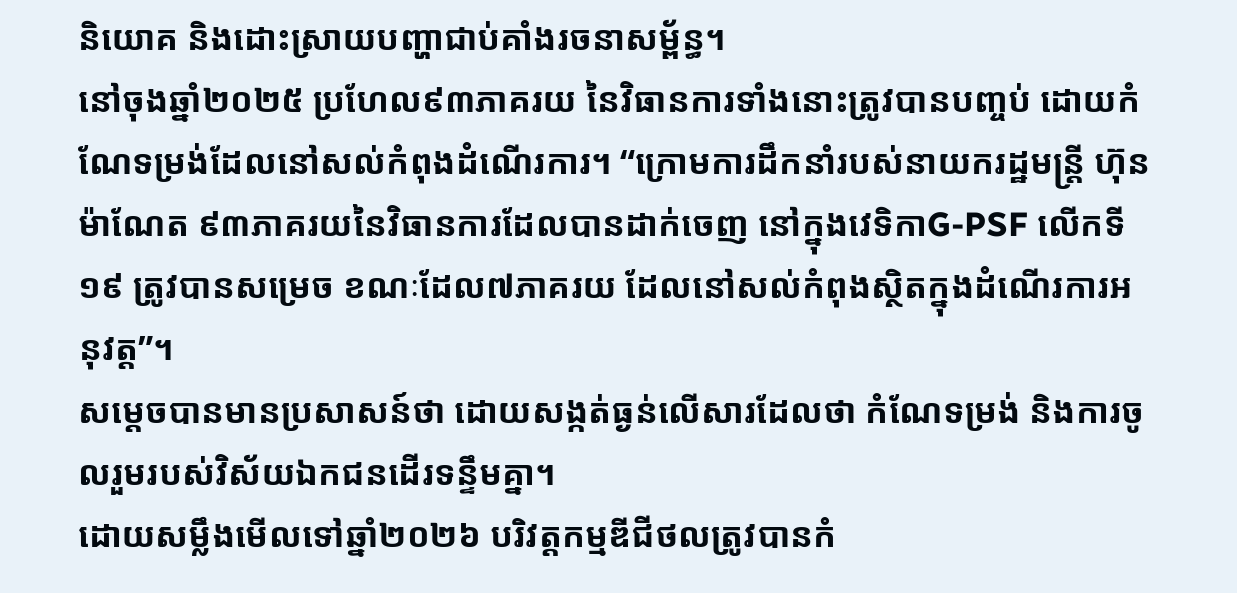និយោគ និងដោះស្រាយបញ្ហាជាប់គាំងរចនាសម្ព័ន្ធ។
នៅចុងឆ្នាំ២០២៥ ប្រហែល៩៣ភាគរយ នៃវិធានការទាំងនោះត្រូវបានបញ្ចប់ ដោយកំណែទម្រង់ដែលនៅសល់កំពុងដំណើរការ។ “ក្រោមការដឹកនាំរបស់នាយករដ្ឋមន្ត្រី ហ៊ុន ម៉ាណែត ៩៣ភាគរយនៃវិធានការដែលបានដាក់ចេញ នៅក្នុងវេទិកាG-PSF លើកទី១៩ ត្រូវបានសម្រេច ខណៈដែល៧ភាគរយ ដែលនៅសល់កំពុងស្ថិតក្នុងដំណើរការអនុវត្ត”។
សម្តេចបានមានប្រសាសន៍ថា ដោយសង្កត់ធ្ងន់លើសារដែលថា កំណែទម្រង់ និងការចូលរួមរបស់វិស័យឯកជនដើរទន្ទឹមគ្នា។
ដោយសម្លឹងមើលទៅឆ្នាំ២០២៦ បរិវត្តកម្មឌីជីថលត្រូវបានកំ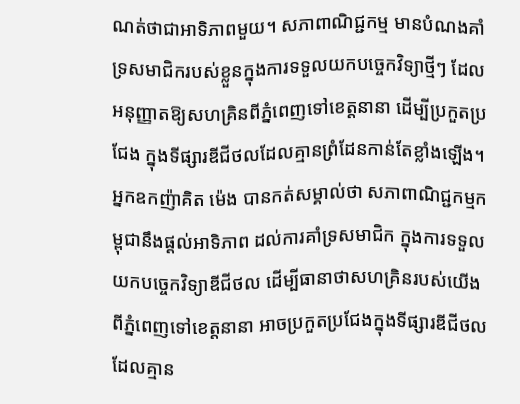ណត់ថាជាអាទិភាពមួយ។ សភាពាណិជ្ជកម្ម មានបំណងគាំទ្រសមាជិករបស់ខ្លួនក្នុងការទទួលយកបច្ចេកវិទ្យាថ្មីៗ ដែលអនុញ្ញាតឱ្យសហគ្រិនពីភ្នំពេញទៅខេត្តនានា ដើម្បីប្រកួតប្រជែង ក្នុងទីផ្សារឌីជីថលដែលគ្មានព្រំដែនកាន់តែខ្លាំងឡើង។
អ្នកឧកញ៉ាគិត ម៉េង បានកត់សម្គាល់ថា សភាពាណិជ្ជកម្មកម្ពុជានឹងផ្តល់អាទិភាព ដល់ការគាំទ្រសមាជិក ក្នុងការទទួលយកបច្ចេកវិទ្យាឌីជីថល ដើម្បីធានាថាសហគ្រិនរបស់យើង ពីភ្នំពេញទៅខេត្តនានា អាចប្រកួតប្រជែងក្នុងទីផ្សារឌីជីថលដែលគ្មាន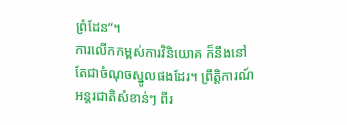ព្រំដែន”។
ការលើកកម្ពស់ការវិនិយោគ ក៏នឹងនៅតែជាចំណុចស្នូលផងដែរ។ ព្រឹត្តិការណ៍អន្តរជាតិសំខាន់ៗ ពីរ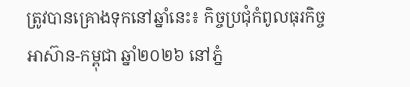ត្រូវបានគ្រោងទុកនៅឆ្នាំនេះ៖ កិច្ចប្រជុំកំពូលធុរកិច្ចអាស៊ាន-កម្ពុជា ឆ្នាំ២០២៦ នៅភ្នំ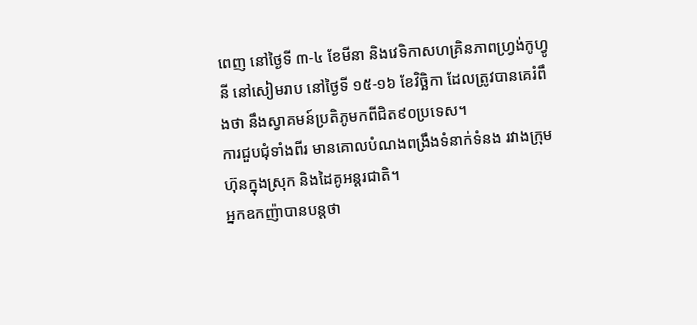ពេញ នៅថ្ងៃទី ៣-៤ ខែមីនា និងវេទិកាសហគ្រិនភាពហ្វ្រង់កូហ្វូនី នៅសៀមរាប នៅថ្ងៃទី ១៥-១៦ ខែវិច្ឆិកា ដែលត្រូវបានគេរំពឹងថា នឹងស្វាគមន៍ប្រតិភូមកពីជិត៩០ប្រទេស។
ការជួបជុំទាំងពីរ មានគោលបំណងពង្រឹងទំនាក់ទំនង រវាងក្រុមហ៊ុនក្នុងស្រុក និងដៃគូអន្តរជាតិ។
អ្នកឧកញ៉ាបានបន្តថា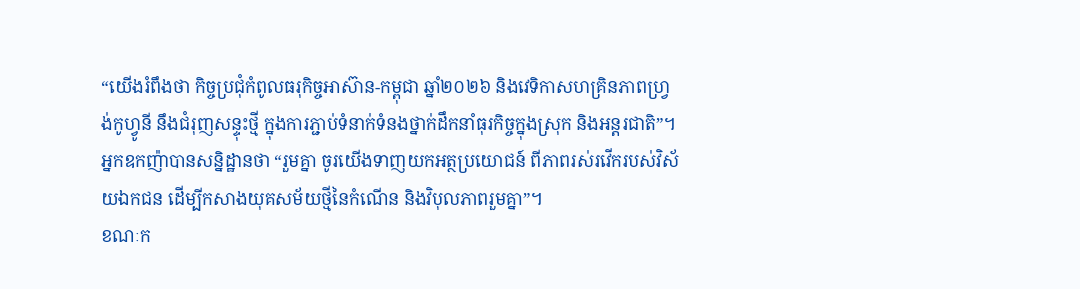“យើងរំពឹងថា កិច្ចប្រជុំកំពូលធរុកិច្ចអាស៊ាន-កម្ពុជា ឆ្នាំ២០២៦ និងវេទិកាសហគ្រិនភាពហ្វ្រង់កូហ្វូនី នឹងជំរុញសន្ទុះថ្មី ក្នុងការភ្ជាប់ទំនាក់ទំនងថ្នាក់ដឹកនាំធុរកិច្ចក្នុងស្រុក និងអន្តរជាតិ”។
អ្នកឧកញ៉ាបានសន្និដ្ឋានថា “រួមគ្នា ចូរយើងទាញយកអត្ថប្រយោជន៍ ពីភាពរស់រវើករបស់វិស័យឯកជន ដើម្បីកសាងយុគសម័យថ្មីនៃកំណើន និងវិបុលភាពរួមគ្នា”។
ខណៈក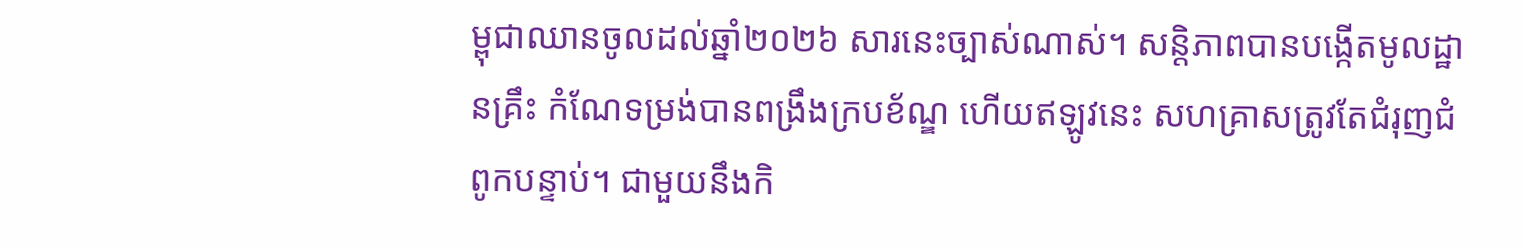ម្ពុជាឈានចូលដល់ឆ្នាំ២០២៦ សារនេះច្បាស់ណាស់។ សន្តិភាពបានបង្កើតមូលដ្ឋានគ្រឹះ កំណែទម្រង់បានពង្រឹងក្របខ័ណ្ឌ ហើយឥឡូវនេះ សហគ្រាសត្រូវតែជំរុញជំពូកបន្ទាប់។ ជាមួយនឹងកិ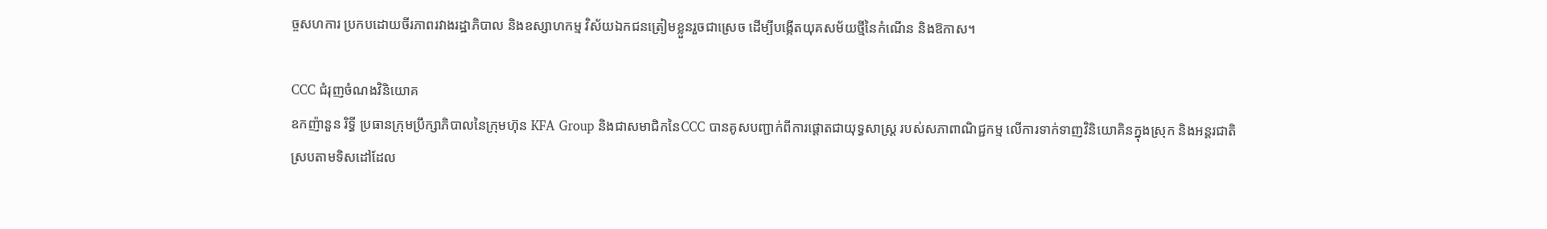ច្ចសហការ ប្រកបដោយចីរភាពរវាងរដ្ឋាភិបាល និងឧស្សាហកម្ម វិស័យឯកជនត្រៀមខ្លួនរួចជាស្រេច ដើម្បីបង្កើតយុគសម័យថ្មីនៃកំណើន និងឱកាស។

CCC ជំរុញចំណងវិនិយោគ
ឧកញ៉ានួន រិទ្ធី ប្រធានក្រុមប្រឹក្សាភិបាលនៃក្រុមហ៊ុន KFA Group និងជាសមាជិកនៃCCC បានគូសបញ្ជាក់ពីការផ្តោតជាយុទ្ធសាស្ត្រ របស់សភាពាណិជ្ជកម្ម លើការទាក់ទាញវិនិយោគិនក្នុងស្រុក និងអន្តរជាតិ ស្របតាមទិសដៅដែល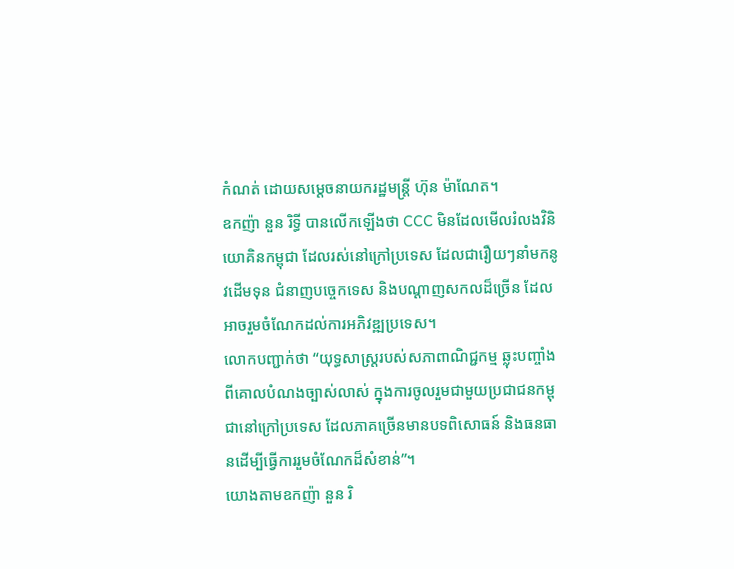កំណត់ ដោយសម្តេចនាយករដ្ឋមន្ត្រី ហ៊ុន ម៉ាណែត។
ឧកញ៉ា នួន រិទ្ធី បានលើកឡើងថា CCC មិនដែលមើលរំលងវិនិយោគិនកម្ពុជា ដែលរស់នៅក្រៅប្រទេស ដែលជារឿយៗនាំមកនូវដើមទុន ជំនាញបច្ចេកទេស និងបណ្តាញសកលដ៏ច្រើន ដែលអាចរួមចំណែកដល់ការអភិវឌ្ឍប្រទេស។
លោកបញ្ជាក់ថា “យុទ្ធសាស្ត្ររបស់សភាពាណិជ្ជកម្ម ឆ្លុះបញ្ចាំងពីគោលបំណងច្បាស់លាស់ ក្នុងការចូលរួមជាមួយប្រជាជនកម្ពុជានៅក្រៅប្រទេស ដែលភាគច្រើនមានបទពិសោធន៍ និងធនធានដើម្បីធ្វើការរួមចំណែកដ៏សំខាន់”។
យោងតាមឧកញ៉ា នួន រិ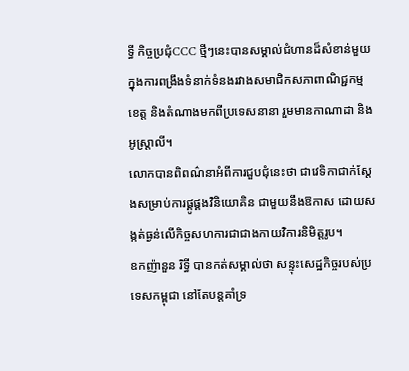ទ្ធី កិច្ចប្រជុំCCC ថ្មីៗនេះបានសម្គាល់ជំហានដ៏សំខាន់មួយ ក្នុងការពង្រឹងទំនាក់ទំនងរវាងសមាជិកសភាពាណិជ្ជកម្មខេត្ត និងតំណាងមកពីប្រទេសនានា រួមមានកាណាដា និងអូស្ត្រាលី។
លោកបានពិពណ៌នាអំពីការជួបជុំនេះថា ជាវេទិកាជាក់ស្តែងសម្រាប់ការផ្គូផ្គងវិនិយោគិន ជាមួយនឹងឱកាស ដោយសង្កត់ធ្ងន់លើកិច្ចសហការជាជាងកាយវិការនិមិត្តរូប។
ឧកញ៉ានួន រិទ្ធី បានកត់សម្គាល់ថា សន្ទុះសេដ្ឋកិច្ចរបស់ប្រទេសកម្ពុជា នៅតែបន្តគាំទ្រ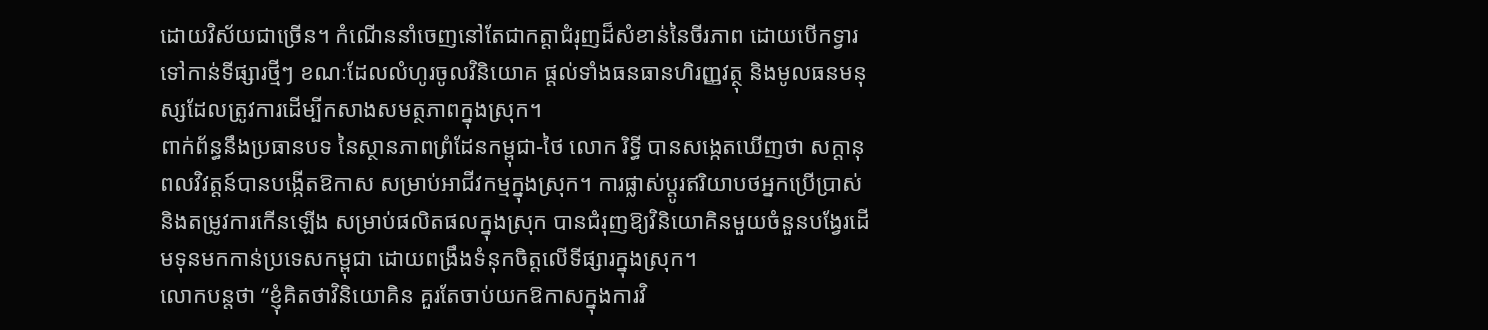ដោយវិស័យជាច្រើន។ កំណើននាំចេញនៅតែជាកត្តាជំរុញដ៏សំខាន់នៃចីរភាព ដោយបើកទ្វារទៅកាន់ទីផ្សារថ្មីៗ ខណៈដែលលំហូរចូលវិនិយោគ ផ្តល់ទាំងធនធានហិរញ្ញវត្ថុ និងមូលធនមនុស្សដែលត្រូវការដើម្បីកសាងសមត្ថភាពក្នុងស្រុក។
ពាក់ព័ន្ធនឹងប្រធានបទ នៃស្ថានភាពព្រំដែនកម្ពុជា-ថៃ លោក រិទ្ធី បានសង្កេតឃើញថា សក្ដានុពលវិវត្តន៍បានបង្កើតឱកាស សម្រាប់អាជីវកម្មក្នុងស្រុក។ ការផ្លាស់ប្តូរឥរិយាបថអ្នកប្រើប្រាស់ និងតម្រូវការកើនឡើង សម្រាប់ផលិតផលក្នុងស្រុក បានជំរុញឱ្យវិនិយោគិនមួយចំនួនបង្វែរដើមទុនមកកាន់ប្រទេសកម្ពុជា ដោយពង្រឹងទំនុកចិត្តលើទីផ្សារក្នុងស្រុក។
លោកបន្តថា “ខ្ញុំគិតថាវិនិយោគិន គួរតែចាប់យកឱកាសក្នុងការវិ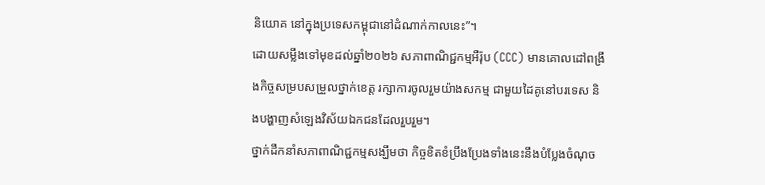និយោគ នៅក្នុងប្រទេសកម្ពុជានៅដំណាក់កាលនេះ”។
ដោយសម្លឹងទៅមុខដល់ឆ្នាំ២០២៦ សភាពាណិជ្ជកម្មអឺរ៉ុប (CCC) មានគោលដៅពង្រឹងកិច្ចសម្របសម្រួលថ្នាក់ខេត្ត រក្សាការចូលរួមយ៉ាងសកម្ម ជាមួយដៃគូនៅបរទេស និងបង្ហាញសំឡេងវិស័យឯកជនដែលរួបរួម។
ថ្នាក់ដឹកនាំសភាពាណិជ្ជកម្មសង្ឃឹមថា កិច្ចខិតខំប្រឹងប្រែងទាំងនេះនឹងបំប្លែងចំណុច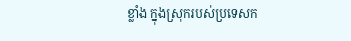ខ្លាំង ក្នុងស្រុករបស់ប្រទេសក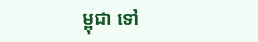ម្ពុជា ទៅ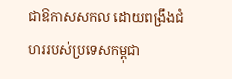ជាឱកាសសកល ដោយពង្រឹងជំហររបស់ប្រទេសកម្ពុជា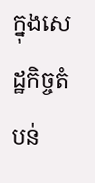ក្នុងសេដ្ឋកិច្ចតំបន់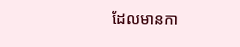ដែលមានកា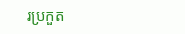រប្រកួត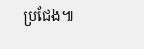ប្រជែង៕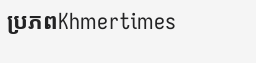ប្រភពKhmertimes